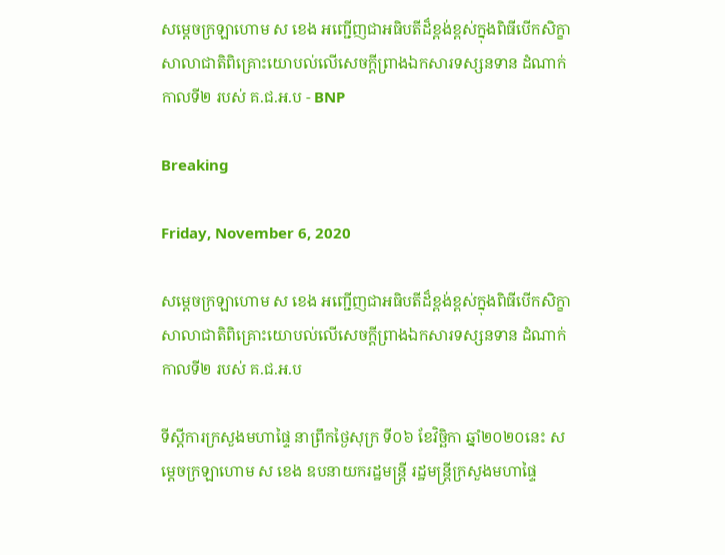សម្ដេចក្រឡាហោម ស ខេង អញ្ជើញជាអធិបតីដ៏ខ្ពង់ខ្ពស់ក្នុងពិធីបើកសិក្ខាសាលាជាតិពិគ្រោះយោបល់លើសេចក្ដីព្រាងឯកសារទស្សនទាន ដំណាក់កាលទី២ របស់ គ.ជ.អ.ប - BNP

Breaking

Friday, November 6, 2020

សម្ដេចក្រឡាហោម ស ខេង អញ្ជើញជាអធិបតីដ៏ខ្ពង់ខ្ពស់ក្នុងពិធីបើកសិក្ខាសាលាជាតិពិគ្រោះយោបល់លើសេចក្ដីព្រាងឯកសារទស្សនទាន ដំណាក់កាលទី២ របស់ គ.ជ.អ.ប

ទីស្ដីការក្រសួងមហាផ្ទៃ នាព្រឹកថ្ងៃសុក្រ ទី០៦ ខែវិច្ឆិកា ឆ្នាំ២០២០នេះ សម្ដេចក្រឡាហោម ស ខេង ឧបនាយករដ្ឋមន្ដ្រី រដ្ឋមន្ដ្រីក្រសួងមហាផ្ទៃ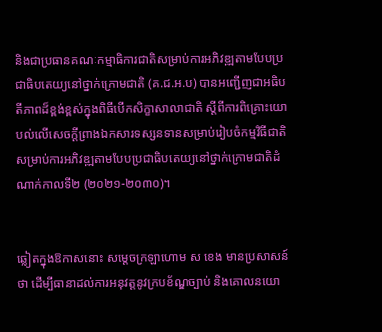និងជាប្រធានគណៈកម្មាធិការជាតិសម្រាប់ការអភិវឌ្ឍតាមបែបប្រជាធិបតេយ្យនៅថ្នាក់ក្រោមជាតិ (គ.ជ.អ.ប) បានអញ្ជើញជាអធិបតីភាពដ៏ខ្ពង់ខ្ពស់ក្នុងពិធីបើកសិក្ខាសាលាជាតិ ស្ដីពីការពិគ្រោះយោបល់លើសេចក្ដីព្រាងឯកសារទស្សនទានសម្រាប់រៀបចំកម្មវិធីជាតិ សម្រាប់ការអភិវឌ្ឍតាមបែបប្រជាធិបតេយ្យនៅថ្នាក់ក្រោមជាតិដំណាក់កាលទី២ (២០២១-២០៣០)។


ឆ្លៀតក្នុងឱកាសនោះ សម្ដេចក្រឡាហោម ស ខេង មានប្រសាសន៍ថា ដើម្បីធានាដល់ការអនុវត្តនូវក្របខ័ណ្ឌច្បាប់ និងគោលនយោ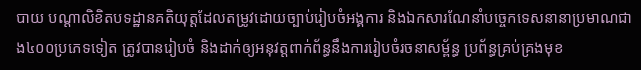បាយ បណ្ដាលិខិតបទដ្ឋានគតិយុត្តដែលតម្រូវដោយច្បាប់រៀបចំអង្គការ និងឯកសារណែនាំបច្ចេកទេសនានាប្រមាណជាង៤០០ប្រភេទទៀត ត្រូវបានរៀបចំ និងដាក់ឲ្យអនុវត្តពាក់ព័ន្ធនឹងការរៀបចំរចនាសម្ព័ន្ធ ប្រព័ន្ធគ្រប់គ្រងមុខ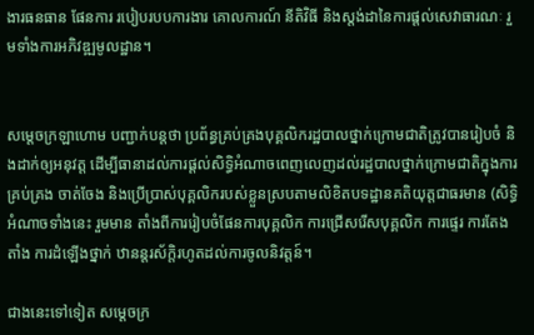ងារធនធាន ផែនការ របៀបរបបការងារ គោលការណ៍ នីតិវិធី និងស្ដង់ដានៃការផ្ដល់សេវាធារណៈ រួមទាំងការអភិវឌ្ឍមូលដ្ឋាន។


សម្ដេចក្រឡាហោម បញ្ជាក់បន្តថា ប្រព័ន្ធគ្រប់គ្រងបុគ្គលិករដ្ឋបាលថ្នាក់ក្រោមជាតិត្រូវបានរៀបចំ និងដាក់ឲ្យអនុវត្ត ដើម្បីធានាដល់ការផ្ដល់សិទ្ធិអំណាចពេញលេញដល់រដ្ឋបាលថ្នាក់ក្រោមជាតិក្នុងការគ្រប់គ្រង ចាត់ចែង និងប្រើប្រាស់បុគ្គលិករបស់ខ្លួនស្របតាមលិខិតបទដ្ឋានគតិយុត្តជាធរមាន (សិទ្ធិអំណាចទាំងនេះ រួមមាន តាំងពីការរៀបចំផែនការបុគ្គលិក ការជ្រើសរើសបុគ្គលិក ការផ្ទេរ ការតែងតាំង ការដំឡើងថ្នាក់ ឋានន្ដរស័ក្តិរហូតដល់ការចូលនិវត្តន៍។

ជាងនេះទៅទៀត សម្ដេចក្រ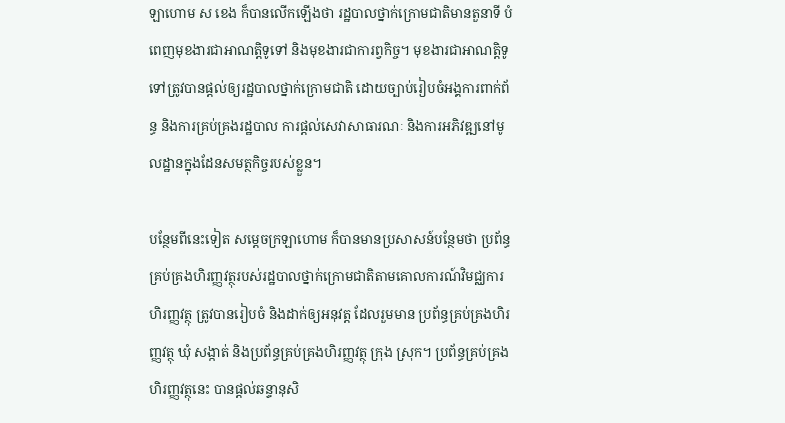ឡាហោម ស ខេង ក៏បានលើកឡើងថា រដ្ឋបាលថ្នាក់ក្រោមជាតិមានតួនាទី បំពេញមុខងារជាអាណត្តិទូទៅ និងមុខងារជាការព្វកិច្ច។ មុខងារជាអាណត្តិទូទៅត្រូវបានផ្ដល់ឲ្យរដ្ឋបាលថ្នាក់ក្រោមជាតិ ដោយច្បាប់រៀបចំអង្គការពាក់ព័ន្ធ និងការគ្រប់គ្រងរដ្ឋបាល ការផ្ដល់សេវាសាធារណៈ និងការអភិវឌ្ឍនៅមូលដ្ឋានក្នុងដែនសមត្ថកិច្ចរបស់ខ្លួន។

បន្ថែមពីនេះទៀត សម្ដេចក្រឡាហោម ក៏បានមានប្រសាសន៍បន្ថែមថា ប្រព័ន្ធគ្រប់គ្រងហិរញ្ញវត្ថុរបស់រដ្ឋបាលថ្នាក់ក្រោមជាតិតាមគោលការណ៍វិមជ្ឈការហិរញ្ញវត្ថុ ត្រូវបានរៀបចំ និងដាក់ឲ្យអនុវត្ត ដែលរួមមាន ប្រព័ន្ធគ្រប់គ្រងហិរញ្ញវត្ថុ ឃុំ សង្កាត់ និងប្រព័ន្ធគ្រប់គ្រងហិរញ្ញវត្ថុ ក្រុង ស្រុក។ ប្រព័ន្ធគ្រប់គ្រងហិរញ្ញវត្ថុនេះ បានផ្ដល់ឆន្ទានុសិ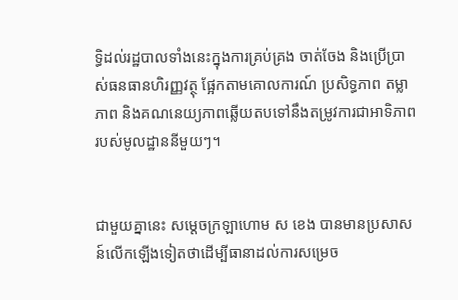ទ្ធិដល់រដ្ឋបាលទាំងនេះក្នុងការគ្រប់គ្រង ចាត់ចែង និងប្រើប្រាស់ធនធានហិរញ្ញវត្ថុ ផ្អែកតាមគោលការណ៍ ប្រសិទ្ធភាព តម្លាភាព និងគណនេយ្យភាពឆ្លើយតបទៅនឹងតម្រូវការជាអាទិភាពរបស់មូលដ្ឋាននីមួយៗ។


ជាមួយគ្នានេះ សម្ដេចក្រឡាហោម ស ខេង បានមានប្រសាសន៍លើកឡើងទៀតថាដើម្បីធានាដល់ការសម្រេច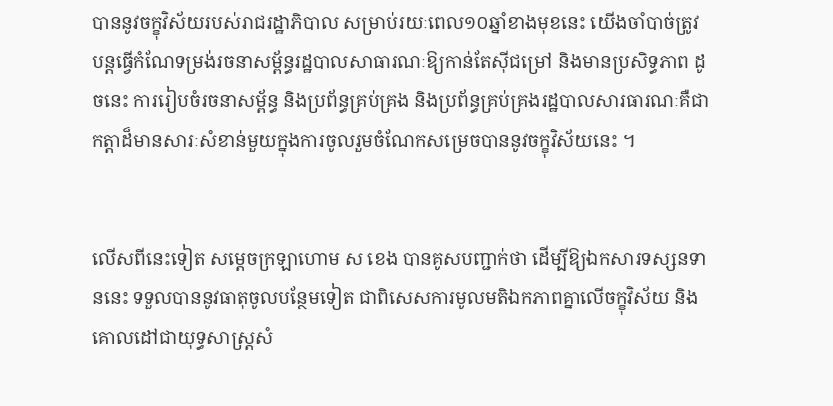បាននូវចក្ខុវិស័យរបស់រាជរដ្ឋាភិបាល សម្រាប់រយៈពេល១០ឆ្នាំខាងមុខនេះ យើងចាំបាច់ត្រូវបន្តធ្វើកំណែទម្រង់រចនាសម្ព័ន្ធរដ្ឋបាលសាធារណៈឱ្យកាន់តែស៊ីជម្រៅ និងមានប្រសិទ្ធភាព ដូចនេះ ការរៀបចំរចនាសម្ព័ន្ធ និងប្រព័ន្ធគ្រប់គ្រង និងប្រព័ន្ធគ្រប់គ្រងរដ្ឋបាលសារធារណៈគឺជាកត្តាដ៏មានសារៈសំខាន់មួយក្នុងការចូលរួមចំណែកសម្រេចបាននូវចក្ខុវិស័យនេះ ។


លើសពីនេះទៀត សម្តេចក្រឡាហោម ស ខេង បានគូសបញ្ជាក់ថា ដើម្បីឱ្យឯកសារទស្សនទាននេះ ទទួលបាននូវធាតុចូលបន្ថែមទៀត ជាពិសេសការមូលមតិឯកភាពគ្នាលើចក្ខុវិស័យ និងគោលដៅជាយុទ្ធសាស្ត្រសំ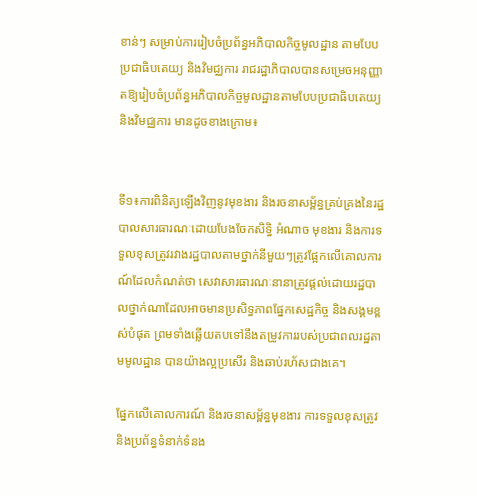ខាន់ៗ សម្រាប់ការរៀបចំប្រព័ន្ធអភិបាលកិច្ចមូលដ្ឋាន តាមបែបប្រជាធិបតេយ្យ និងវិមជ្ឈការ រាជរដ្ឋាភិបាលបានសម្រេចអនុញ្ញាតឱ្យរៀបចំប្រព័ន្ធអភិបាលកិច្ចមូលដ្ឋានតាមបែបប្រជាធិបតេយ្យ និងវិមជ្ឈការ មានដូចខាងក្រោម៖


ទី១៖ការពិនិត្យឡើងវិញនូវមុខងារ និងរចនាសម្ព័ន្ធគ្រប់គ្រងនៃរដ្ឋបាលសារធារណៈដោយបែងចែកសិទ្ធិ អំណាច មុខងារ និងការទទួលខុសត្រូវរវាងរដ្ឋបាលតាមថ្នាក់នីមួយៗត្រូវផ្អែកលើគោលការណ៍ដែលកំណត់ថា សេវាសារធារណៈនានាត្រូវផ្តល់ដោយរដ្ឋបាលថ្នាក់ណាដែលអាចមានប្រសិទ្ធភាពផ្នែកសេដ្ឋកិច្ច និងសង្គមខ្ពស់បំផុត ព្រមទាំងឆ្លើយតបទៅនឹងតម្រូវការរបស់ប្រជាពលរដ្ឋតាមមូលដ្ឋាន បានយ៉ាងល្អប្រសើរ និងឆាប់រហ័សជាងគេ។

ផ្នែកលើគោលការណ៍ និងរចនាសម្ព័ន្ធមុខងារ ការទទួលខុសត្រូវ និងប្រព័ន្ធទំនាក់ទំនង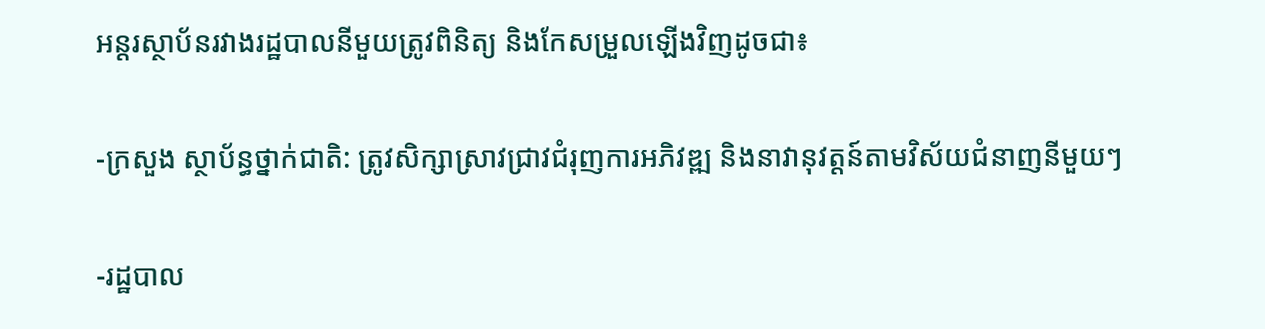អន្តរស្ថាប័នរវាងរដ្ឋបាលនីមួយត្រូវពិនិត្យ និងកែសម្រួលឡើងវិញដូចជា៖

-ក្រសួង ស្ថាប័ន្ធថ្នាក់ជាតិ: ត្រូវសិក្សាស្រាវជ្រាវជំរុញការអភិវឌ្ឍ និងនាវានុវត្តន៍តាមវិស័យជំនាញនីមួយៗ

-រដ្ឋបាល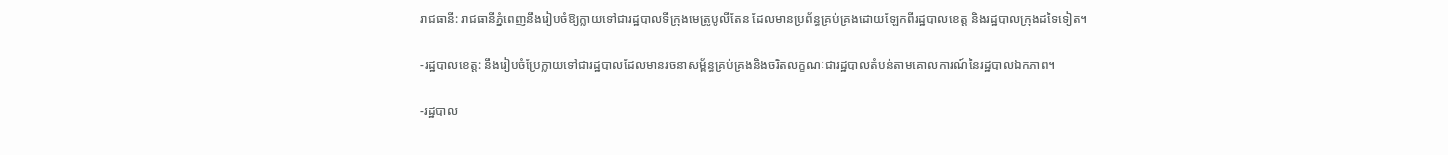រាជធានី: រាជធានីភ្នំពេញនឹងរៀបចំឱ្យក្លាយទៅជារដ្ឋបាលទីក្រុងមេតូ្របូលីតែន ដែលមានប្រព័ន្ធគ្រប់គ្រងដោយឡែកពីរដ្ឋបាលខេត្ត និងរដ្ឋបាលក្រុងដទៃទៀត។

-រដ្ឋបាលខេត្ត: នឹងរៀបចំប្រែក្លាយទៅជារដ្ឋបាលដែលមានរចនាសម្ព័ន្ធគ្រប់គ្រងនិងចរិតលក្ខណៈជារដ្ឋបាលតំបន់តាមគោលការណ៍នៃរដ្ឋបាលឯកភាព។

-រដ្ឋបាល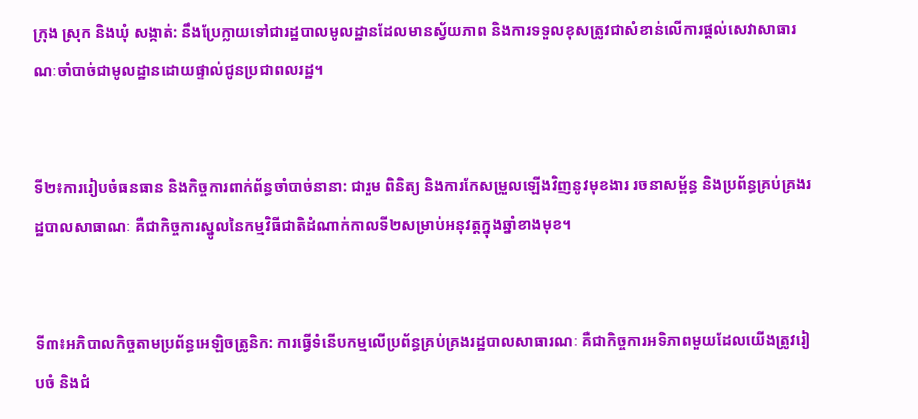ក្រុង ស្រុក និងឃុំ សង្កាត់: នឹងប្រែក្លាយទៅជារដ្ឋបាលមូលដ្ឋានដែលមានស្វ័យភាព និងការទទួលខុសត្រូវជាសំខាន់លើការផ្តល់សេវាសាធារណៈចាំបាច់ជាមូលដ្ឋានដោយផ្ទាល់ជូនប្រជាពលរដ្ឋ។


ទី២៖ការរៀបចំធនធាន និងកិច្ចការពាក់ព័ន្ធចាំបាច់នានា: ជារួម ពិនិត្យ និងការកែសម្រួលឡើងវិញនូវមុខងារ រចនាសម្ព័ន្ធ និងប្រព័ន្ធគ្រប់គ្រងរដ្ឋបាលសាធាណៈ គឺជាកិច្ចការស្នូលនៃកម្មវិធីជាតិដំណាក់កាលទី២សម្រាប់អនុវត្តក្នុងឆ្នាំខាងមុខ។


ទី៣៖អភិបាលកិច្ចតាមប្រព័ន្ធអេឡិចត្រូនិក: ការធ្វើទំនើបកម្មលើប្រព័ន្ធគ្រប់គ្រងរដ្ឋបាលសាធារណៈ គឺជាកិច្ចការអទិភាពមួយដែលយើងត្រូវរៀបចំ និងជំ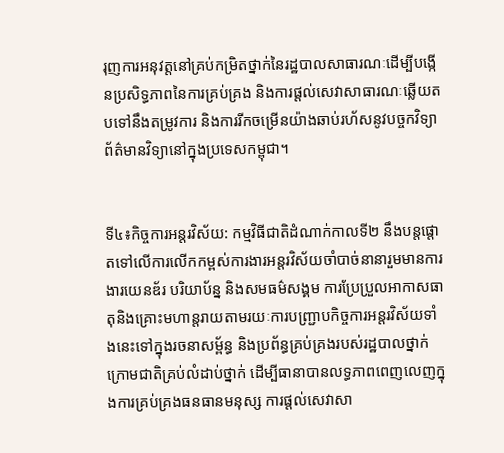រុញការអនុវត្តនៅគ្រប់កម្រិតថ្នាក់នៃរដ្ឋបាលសាធារណៈដើម្បីបង្កើនប្រសិទ្ធភាពនៃការគ្រប់គ្រង និងការផ្តល់សេវាសាធារណៈឆ្លើយតបទៅនឹងតម្រូវការ និងការរីកចម្រើនយ៉ាងឆាប់រហ័សនូវបច្ចកវិទ្យាព័ត៌មានវិទ្យានៅក្នុងប្រទេសកម្ពុជា។


ទី៤៖កិច្ចការអន្តរវិស័យ: កម្មវិធីជាតិដំណាក់កាលទី២ នឹងបន្តផ្តោតទៅលើការលើកកម្ពស់ការងារអន្តរវិស័យចាំបាច់នានារួមមានការងារយេនឌ័រ បរិយាប័ន្ន និងសមធម៌សង្គម ការប្រែប្រួលអាកាសធាតុនិងគ្រោះមហាន្តរាយតាមរយៈការបញ្ជ្រាបកិច្ចការអន្តរវិស័យទាំងនេះទៅក្នុងរចនាសម្ព័ន្ធ និងប្រព័ន្ធគ្រប់គ្រងរបស់រដ្ឋបាលថ្នាក់ក្រោមជាតិគ្រប់លំដាប់ថ្នាក់ ដើម្បីធានាបានលទ្ធភាពពេញលេញក្នុងការគ្រប់គ្រងធនធានមនុស្ស ការផ្តល់សេវាសា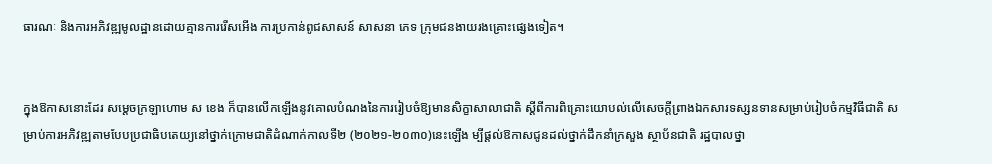ធារណៈ និងការអភិវឌ្ឍមូលដ្ឋានដោយគ្មានការរើសអើង ការប្រកាន់ពូជសាសន៍ សាសនា ភេទ ក្រុមជនងាយរងគ្រោះផ្សេងទៀត។


ក្នុងឱកាសនោះដែរ សម្តេចក្រឡាហោម ស ខេង ក៏បានលើកឡើងនូវគោលបំណងនៃការរៀបចំឱ្យមានសិក្ខាសាលាជាតិ ស្ដីពីការពិគ្រោះយោបល់លើសេចក្ដីព្រាងឯកសារទស្សនទានសម្រាប់រៀបចំកម្មវិធីជាតិ សម្រាប់ការអភិវឌ្ឍតាមបែបប្រជាធិបតេយ្យនៅថ្នាក់ក្រោមជាតិដំណាក់កាលទី២ (២០២១-២០៣០)នេះឡើង ម្បីផ្តល់ឱកាសជូនដល់ថ្នាក់ដឹកនាំក្រសួង ស្ថាប័នជាតិ រដ្ឋបាលថ្នា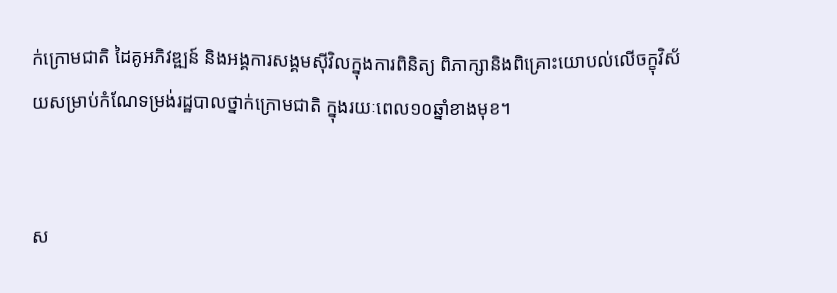ក់ក្រោមជាតិ ដៃគូអភិវឌ្ឍន៍ និងអង្គការសង្គមស៊ីវិលក្នុងការពិនិត្យ ពិភាក្សានិងពិគ្រោះយោបល់លើចក្ខុវិស័យសម្រាប់កំណែទម្រង់រដ្ឋបាលថ្នាក់ក្រោមជាតិ ក្នុងរយៈពេល១០ឆ្នាំខាងមុខ។


ស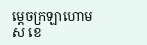ម្តេចក្រឡាហោម ស ខេ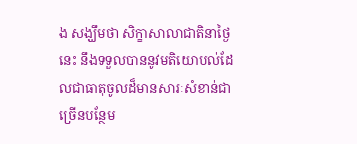ង សង្ឃឹមថា សិក្ខាសាលាជាតិនាថ្ងៃនេះ នឹងទទួលបាននូវមតិយោបល់ដែលជាធាតុចូលដ៏មានសារៈសំខាន់ជាច្រើនបន្ថែម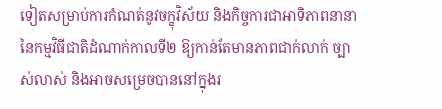ទៀតសម្រាប់ការកំណត់នូវចក្ខុវិស័យ និងកិច្ចការជាអាទិភាពនានា នៃកម្មវិធីជាតិដំណាក់កាលទី២ ឱ្យកាន់តែមានភាពជាក់លាក់ ច្បាស់លាស់ និងអាចសម្រេចបាននៅក្នុងរ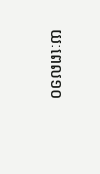យៈពេល១០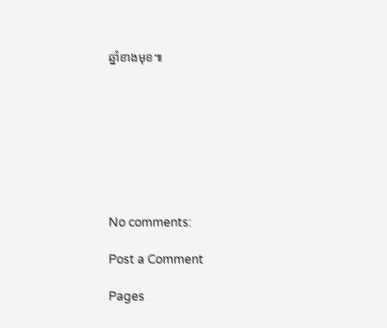ឆ្នាំខាងមុខ៕








No comments:

Post a Comment

Pages